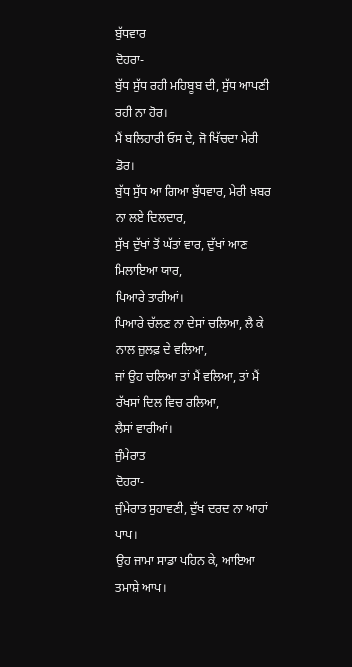ਬੁੱਧਵਾਰ
ਦੋਹਰਾ-
ਬੁੱਧ ਸੁੱਧ ਰਹੀ ਮਹਿਬੂਬ ਦੀ, ਸੁੱਧ ਆਪਣੀ ਰਹੀ ਨਾ ਹੋਰ।
ਮੈਂ ਬਲਿਹਾਰੀ ਓਸ ਦੇ, ਜੋ ਖਿੱਚਦਾ ਮੇਰੀ ਡੋਰ।
ਬੁੱਧ ਸੁੱਧ ਆ ਗਿਆ ਬੁੱਧਵਾਰ, ਮੇਰੀ ਖ਼ਬਰ ਨਾ ਲਏ ਦਿਲਦਾਰ,
ਸੁੱਖ ਦੁੱਖਾਂ ਤੋਂ ਘੱਤਾਂ ਵਾਰ, ਦੁੱਖਾਂ ਆਣ ਮਿਲਾਇਆ ਯਾਰ,
ਪਿਆਰੇ ਤਾਰੀਆਂ।
ਪਿਆਰੇ ਚੱਲਣ ਨਾ ਦੇਸਾਂ ਚਲਿਆ, ਲੈ ਕੇ ਨਾਲ ਜ਼ੁਲਫ਼ ਦੇ ਵਲਿਆ,
ਜਾਂ ਉਹ ਚਲਿਆ ਤਾਂ ਮੈਂ ਵਲਿਆ, ਤਾਂ ਮੈਂ ਰੱਖਸਾਂ ਦਿਲ ਵਿਚ ਰਲਿਆ,
ਲੈਸਾਂ ਵਾਰੀਆਂ।
ਜੁੰਮੇਰਾਤ
ਦੋਹਰਾ-
ਜੁੰਮੇਰਾਤ ਸੁਹਾਵਣੀ, ਦੁੱਖ ਦਰਦ ਨਾ ਆਹਾਂ ਪਾਪ।
ਉਹ ਜਾਮਾ ਸਾਡਾ ਪਹਿਨ ਕੇ, ਆਇਆ ਤਮਾਸ਼ੇ ਆਪ।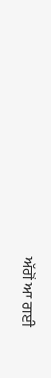ਅੱਗੋਂ ਆ ਗਈ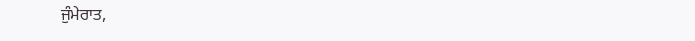ਜੁੰਮੇਰਾਤ,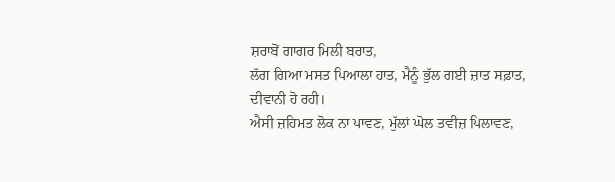ਸ਼ਰਾਬੋਂ ਗਾਗਰ ਮਿਲੀ ਬਰਾਤ,
ਲੱਗ ਗਿਆ ਮਸਤ ਪਿਆਲਾ ਹਾਤ, ਮੈਨੂੰ ਭੁੱਲ ਗਈ ਜ਼ਾਤ ਸਫ਼ਾਤ,
ਦੀਵਾਨੀ ਹੋ ਰਹੀ।
ਐਸੀ ਜ਼ਹਿਮਤ ਲੋਕ ਨਾ ਪਾਵਣ, ਮੁੱਲਾਂ ਘੋਲ ਤਵੀਜ਼ ਪਿਲਾਵਣ,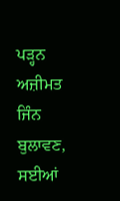ਪੜ੍ਹਨ ਅਜ਼ੀਮਤ ਜਿੰਨ ਬੁਲਾਵਣ, ਸਈਆਂ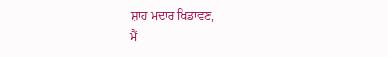ਸ਼ਾਹ ਮਦਾਰ ਖਿਡਾਵਣ,
ਮੈਂ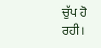ਚੁੱਪ ਹੋ ਰਹੀ।